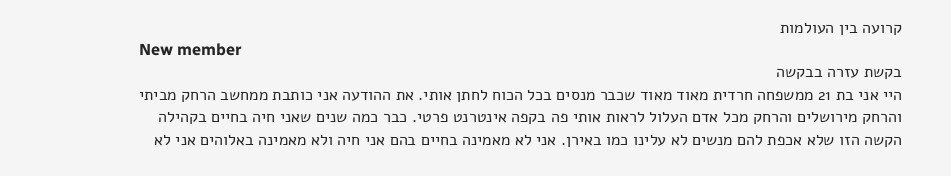קרועה בין העולמות
New member
בקשת עזרה בבקשה
היי אני בת 21 ממשפחה חרדית מאוד מאוד שכבר מנסים בכל הכוח לחתן אותי. את ההודעה אני כותבת ממחשב הרחק מביתי והרחק מירושלים והרחק מכל אדם העלול לראות אותי פה בקפה אינטרנט פרטי. כבר כמה שנים שאני חיה בחיים בקהילה הקשה הזו שלא אכפת להם מנשים לא עלינו כמו באירן. אני לא מאמינה בחיים בהם אני חיה ולא מאמינה באלוהים אני לא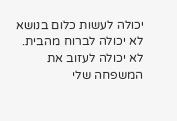יכולה לעשות כלום בנושא לא יכולה לברוח מהבית. לא יכולה לעזוב את המשפחה שלי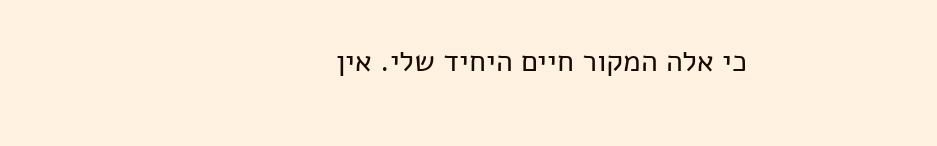כי אלה המקור חיים היחיד שלי. אין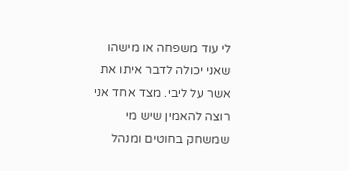לי עוד משפחה או מישהו שאני יכולה לדבר איתו את אשר על ליבי. מצד אחד אני רוצה להאמין שיש מי שמשחק בחוטים ומנהל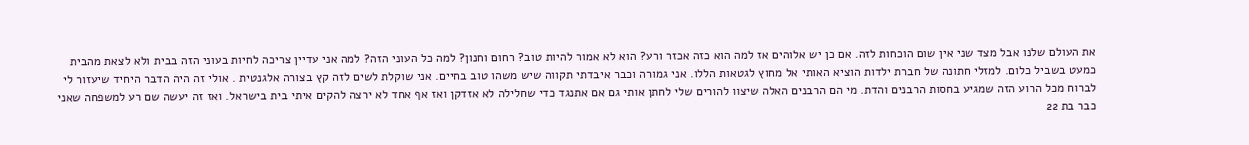את העולם שלנו אבל מצד שני אין שום הוכחות לזה. אם כן יש אלוהים אז למה הוא כזה אכזר ורע? הוא לא אמור להיות טוב? רחום וחנון? למה כל העוני הזה? למה אני עדיין צריכה לחיות בעוני הזה בבית ולא לצאת מהבית כמעט בשביל כלום. למזלי חתונה של חברת ילדות הוציא האותי אל מחוץ לגטאות הללו. אני גמורה וכבר איבדתי תקווה שיש משהו טוב בחיים. אני שוקלת לשים לזה קץ בצורה אלגנטית . אולי זה היה הדבר היחיד שיעזור לי לברוח מכל הרוע הזה שמגיע בחסות הרבנים והדת. מי הם הרבנים האלה שיצוו להורים שלי לחתן אותי גם אם אתנגד כדי שחלילה לא אזדקן ואז אף אחד לא ירצה להקים איתי בית בישראל. ואז זה יעשה שם רע למשפחה שאני כבר בת 22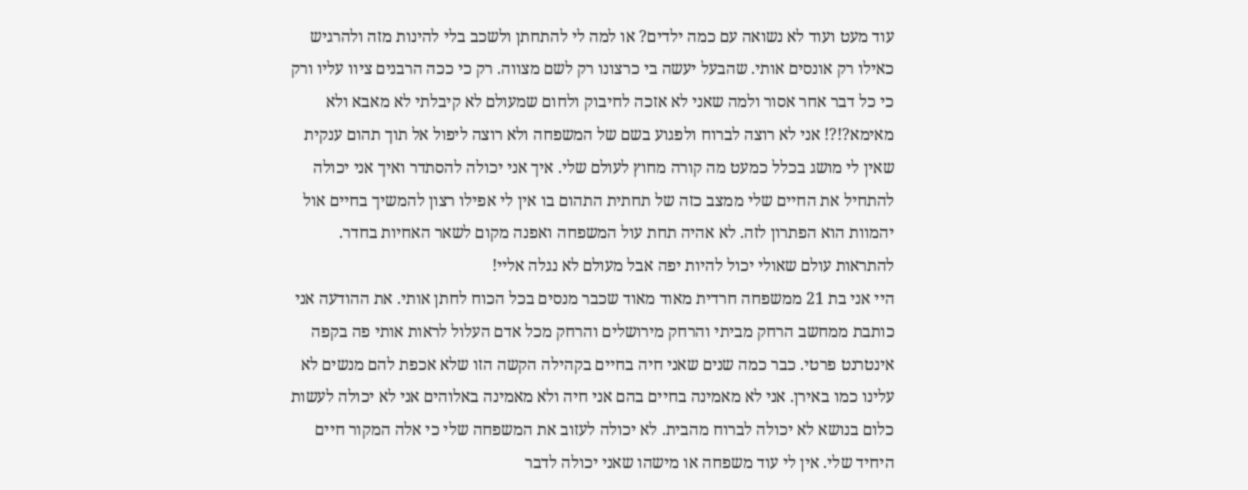עוד מעט ועוד לא נשואה עם כמה ילדים? או למה לי להתחתן ולשכב בלי להינות מזה ולהרגיש כאילו רק אונסים אותי. שהבעל יעשה בי כרצונו רק לשם מצווה. רק כי ככה הרבנים ציוו עליו ורק כי כל דבר אחר אסור ולמה שאני לא אזכה לחיבוק ולחום שמעולם לא קיבלתי לא מאבא ולא מאימא?!?! אני לא רוצה לברוח ולפגוע בשם של המשפחה ולא רוצה ליפול אל תוך תהום ענקית שאין לי מושג בכלל כמעט מה קורה מחוץ לעולם שלי. איך אני יכולה להסתדר ואיך אני יכולה להתחיל את החיים שלי ממצב כזה של תחתית התהום בו אין לי אפילו רצון להמשיך בחיים אול יהמוות הוא הפתרון לזה. לא אהיה תחת עול המשפחה ואפנה מקום לשאר האחיות בחדר. להתראות עולם שאולי יכול להיות יפה אבל מעולם לא נגלה אליי!
היי אני בת 21 ממשפחה חרדית מאוד מאוד שכבר מנסים בכל הכוח לחתן אותי. את ההודעה אני כותבת ממחשב הרחק מביתי והרחק מירושלים והרחק מכל אדם העלול לראות אותי פה בקפה אינטרנט פרטי. כבר כמה שנים שאני חיה בחיים בקהילה הקשה הזו שלא אכפת להם מנשים לא עלינו כמו באירן. אני לא מאמינה בחיים בהם אני חיה ולא מאמינה באלוהים אני לא יכולה לעשות כלום בנושא לא יכולה לברוח מהבית. לא יכולה לעזוב את המשפחה שלי כי אלה המקור חיים היחיד שלי. אין לי עוד משפחה או מישהו שאני יכולה לדבר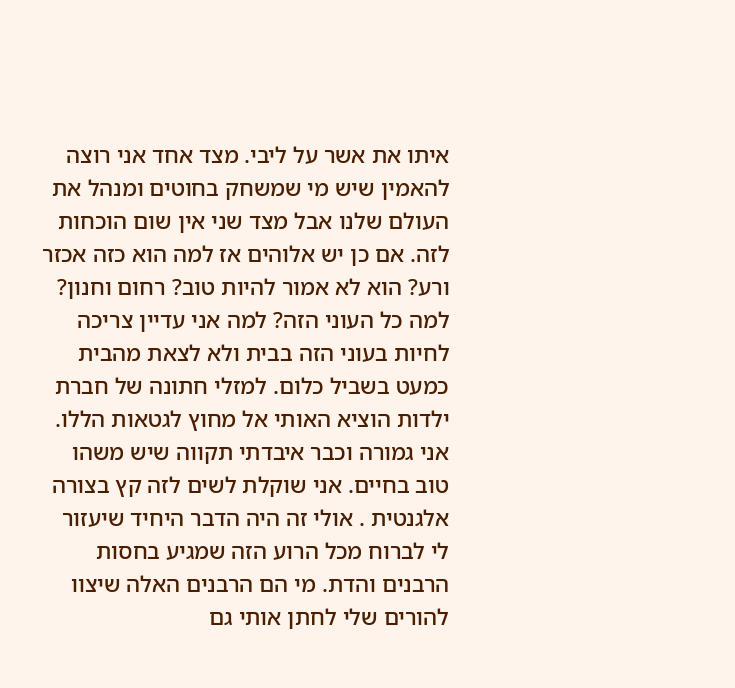איתו את אשר על ליבי. מצד אחד אני רוצה להאמין שיש מי שמשחק בחוטים ומנהל את העולם שלנו אבל מצד שני אין שום הוכחות לזה. אם כן יש אלוהים אז למה הוא כזה אכזר ורע? הוא לא אמור להיות טוב? רחום וחנון? למה כל העוני הזה? למה אני עדיין צריכה לחיות בעוני הזה בבית ולא לצאת מהבית כמעט בשביל כלום. למזלי חתונה של חברת ילדות הוציא האותי אל מחוץ לגטאות הללו. אני גמורה וכבר איבדתי תקווה שיש משהו טוב בחיים. אני שוקלת לשים לזה קץ בצורה אלגנטית . אולי זה היה הדבר היחיד שיעזור לי לברוח מכל הרוע הזה שמגיע בחסות הרבנים והדת. מי הם הרבנים האלה שיצוו להורים שלי לחתן אותי גם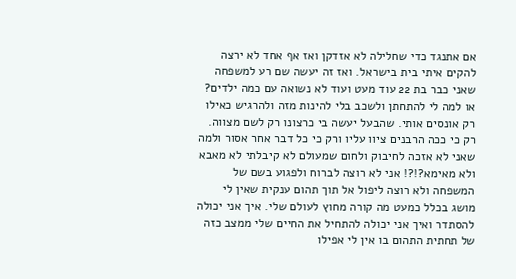אם אתנגד כדי שחלילה לא אזדקן ואז אף אחד לא ירצה להקים איתי בית בישראל. ואז זה יעשה שם רע למשפחה שאני כבר בת 22 עוד מעט ועוד לא נשואה עם כמה ילדים? או למה לי להתחתן ולשכב בלי להינות מזה ולהרגיש כאילו רק אונסים אותי. שהבעל יעשה בי כרצונו רק לשם מצווה. רק כי ככה הרבנים ציוו עליו ורק כי כל דבר אחר אסור ולמה שאני לא אזכה לחיבוק ולחום שמעולם לא קיבלתי לא מאבא ולא מאימא?!?! אני לא רוצה לברוח ולפגוע בשם של המשפחה ולא רוצה ליפול אל תוך תהום ענקית שאין לי מושג בכלל כמעט מה קורה מחוץ לעולם שלי. איך אני יכולה להסתדר ואיך אני יכולה להתחיל את החיים שלי ממצב כזה של תחתית התהום בו אין לי אפילו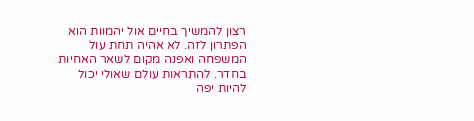רצון להמשיך בחיים אול יהמוות הוא הפתרון לזה. לא אהיה תחת עול המשפחה ואפנה מקום לשאר האחיות בחדר. להתראות עולם שאולי יכול להיות יפה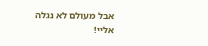אבל מעולם לא נגלה אליי!